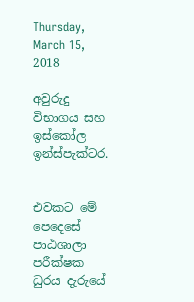Thursday, March 15, 2018

අවුරුදු විභාගය සහ ඉස්කෝල ඉන්ස්පැක්ටර.


එවකට මේ පෙදෙසේ පාඨශාලා පරීක්ෂක ධුරය දැරුයේ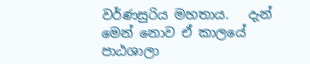වර්ණසුරිය මහතාය.   දැන් මෙන් නොව ඒ කාලයේ පාඨශාලා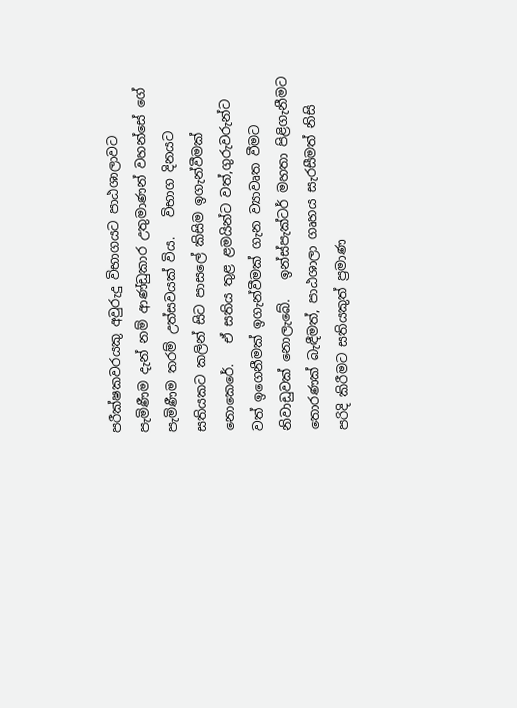පරීක්ෂකවරයකු අවුරුදු විභාගයට පාඨශාලාවට පැමිණීම දැන් නම් ආණ්ඩුකාර උතුමාණන් වහන්සේ ගේ පැමිණීම තරම් උත්සවයක් විය.   විභාග දිනයට සතියකට කලින් සිට පාසලේ කිසිම ඉගැන්වීමක් නොකෙරේ.   ඒ සතිය තුළ ළමයින්ට වත්,ගුරුවරුන්ට වත් ඉගෙනීමක් ඉගැන්වීමක් ගැන ව්‍යාවෘත වීමට නිවාඩුවක් නොලැබේ.   ඉන්ස්පැක්ටර් මහතා පිළිගැනීමට තොරණක් බැඳීමත්, පාඨශාලා ගෘහය සැරසීමත් නිසි පරිදි කිරීමට සතියකුත් ප්‍රමාණ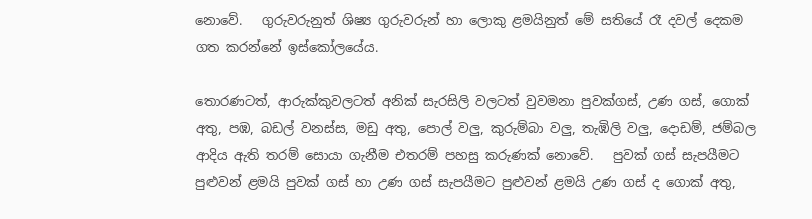නොවේ.   ගුරුවරුනුත් ශිෂ්‍ය ගුරුවරුන් හා ලොකු ළමයිනුත් මේ සතියේ රෑ දවල් දෙකම ගත කරන්නේ ඉස්කෝලයේය.

තොරණටත්, ආරුක්කුවලටත් අනික් සැරසිලි වලටත් වුවමනා පුවක්ගස්, උණ ගස්, ගොක් අතු, පඹ, බඩල් වනස්ස, මඩු අතු, පොල් වලු, කුරුම්බා වලු, තැඹිලි වලු, දොඩම්, ජම්බල ආදිය ඇති තරම් සොයා ගැනීම එතරම් පහසු කරුණක් නොවේ.   පුවක් ගස් සැපයීමට පුළුවන් ළමයි පුවක් ගස් හා උණ ගස් සැපයීමට පුළුවන් ළමයි උණ ගස් ද ගොක් අතු,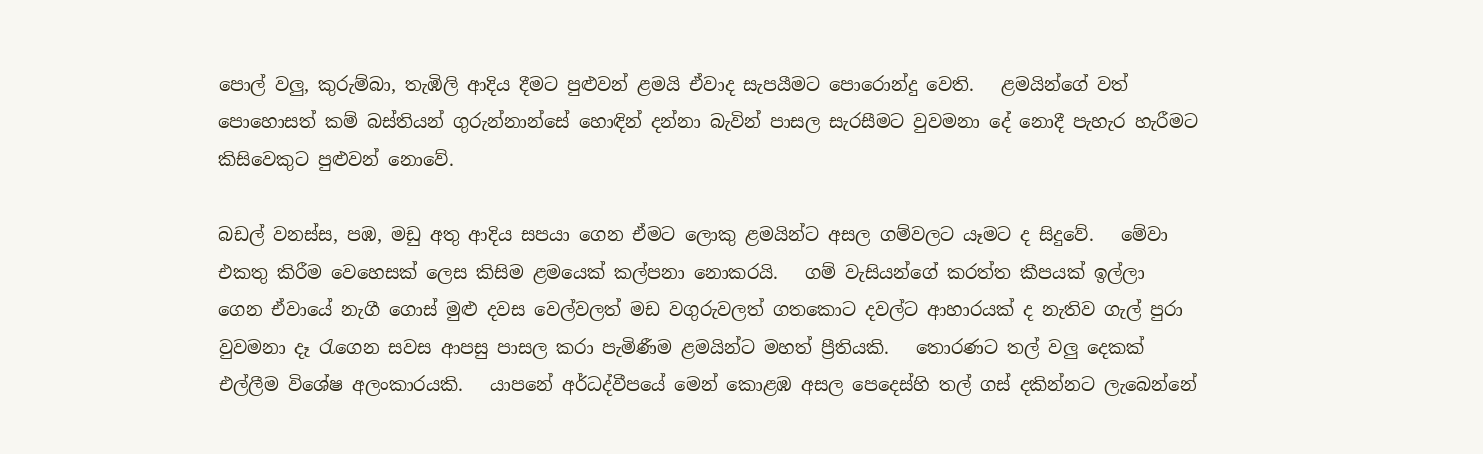පොල් වලු, කුරුම්බා, තැඹිලි ආදිය දීමට පුළුවන් ළමයි ඒවාද සැපයීමට පොරොන්දු වෙති.   ළමයින්ගේ වත් පොහොසත් කම් බස්තියන් ගුරුන්නාන්සේ හොඳින් දන්නා බැවින් පාසල සැරසීමට වුවමනා දේ නොදී පැහැර හැරීමට කිසිවෙකුට පුළුවන් නොවේ.

බඩල් වනස්ස, පඹ, මඩු අතු ආදිය සපයා ගෙන ඒමට ලොකු ළමයින්ට අසල ගම්වලට යෑමට ද සිදුවේ.   මේවා එකතු කිරීම වෙහෙසක් ලෙස කිසිම ළමයෙක් කල්පනා නොකරයි.   ගම් වැසියන්ගේ කරත්ත කීපයක් ඉල්ලා ගෙන ඒවායේ නැගී ගොස් මුළු දවස වෙල්වලත් මඩ වගුරුවලත් ගතකොට දවල්ට ආහාරයක් ද නැතිව ගැල් පුරා වුවමනා දෑ රැගෙන සවස ආපසු පාසල කරා පැමිණීම ළමයින්ට මහත් ප්‍රීතියකි.   තොරණට තල් වලු දෙකක් එල්ලීම විශේෂ අලංකාරයකි.   යාපනේ අර්ධද්වීපයේ මෙන් කොළඹ අසල පෙදෙස්හි තල් ගස් දකින්නට ලැබෙන්නේ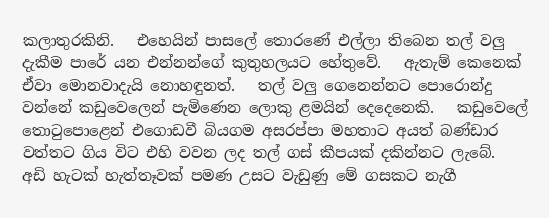කලාතුරකිනි.   එහෙයින් පාසලේ තොරණේ එල්ලා තිබෙන තල් වලු දැකීම පාරේ යන එන්නන්ගේ කුතුහලයට හේතුවේ.   ඇතැම් කෙනෙක් ඒවා මොනවාදැයි නොහඳුනත්.   තල් වලු ගෙනෙන්නට පොරොන්දු වන්නේ කඩුවෙලෙන් පැමිණෙන ලොකු ළමයින් දෙදෙනෙකි.   කඩුවෙලේ තොටුපොළෙන් එගොඩවී බියගම අසරප්පා මහතාට අයත් බණ්ඩාර වත්තට ගිය විට එහි වවන ලද තල් ගස් කීපයක් දකින්නට ලැබේ.   අඩි හැටක් හැත්තෑවක් පමණ උසට වැඩුණු මේ ගසකට නැගී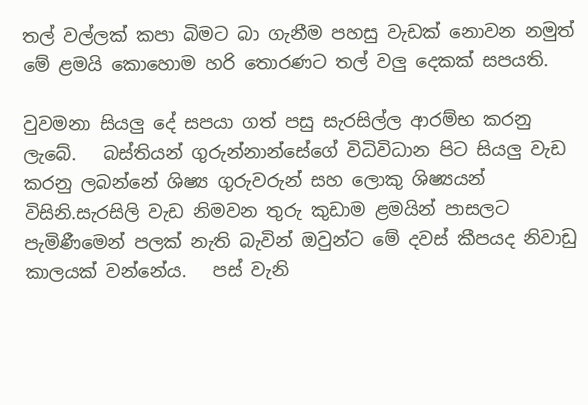තල් වල්ලක් කපා බිමට බා ගැනීම පහසු වැඩක් නොවන නමුත් මේ ළමයි කොහොම හරි තොරණට තල් වලු දෙකක් සපයති.

වුවමනා සියලු දේ සපයා ගත් පසු සැරසිල්ල ආරම්භ කරනු ලැබේ.   බස්තියන් ගුරුන්නාන්සේගේ විධිවිධාන පිට සියලු වැඩ කරනු ලබන්නේ ශිෂ්‍ය ගුරුවරුන් සහ ලොකු ශිෂ්‍යයන් විසිනි.සැරසිලි වැඩ නිමවන තුරු කුඩාම ළමයින් පාසලට පැමිණීමෙන් පලක් නැති බැවින් ඔවුන්ට මේ දවස් කීපයද නිවාඩු කාලයක් වන්නේය.   පස් වැනි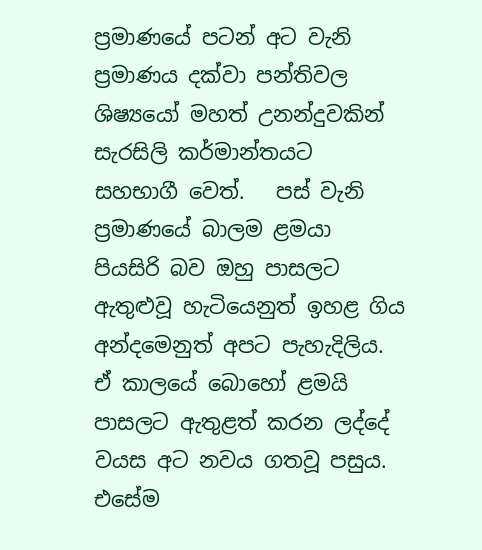ප්‍රමාණයේ පටන් අට වැනි ප්‍රමාණය දක්වා පන්තිවල ශිෂ්‍යයෝ මහත් උනන්දුවකින් සැරසිලි කර්මාන්තයට සහභාගී වෙත්.   පස් වැනි ප්‍රමාණයේ බාලම ළමයා පියසිරි බව ඔහු පාසලට ඇතුළුවූ හැටියෙනුත් ඉහළ ගිය අන්දමෙනුත් අපට පැහැදිලිය.   ඒ කාලයේ බොහෝ ළමයි පාසලට ඇතුළත් කරන ලද්දේ වයස අට නවය ගතවූ පසුය.   එසේම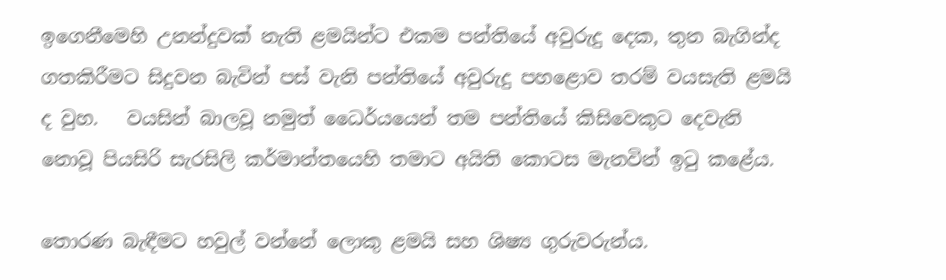ඉගෙනීමෙහි උනන්දුවක් නැති ළමයින්ට එකම පන්තියේ අවුරුදු දෙක, තුන බැගින්ද ගතකිරීමට සිදුවන බැවින් පස් වැනි පන්තියේ අවුරුදු පහළොව තරම් වයසැති ළමයි ද වුහ.   වයසින් බාලවූ නමුත් ධෛර්යයෙන් තම පන්තියේ කිසිවෙකුට දෙවැනි නොවූ පියසිරි සැරසිලි කර්මාන්තයෙහි තමාට අයිති කොටස මැනවින් ඉටු කළේය.

තොරණ බැඳීමට හවුල් වන්නේ ලොකු ළමයි සහ ශිෂ්‍ය ගුරුවරුන්ය.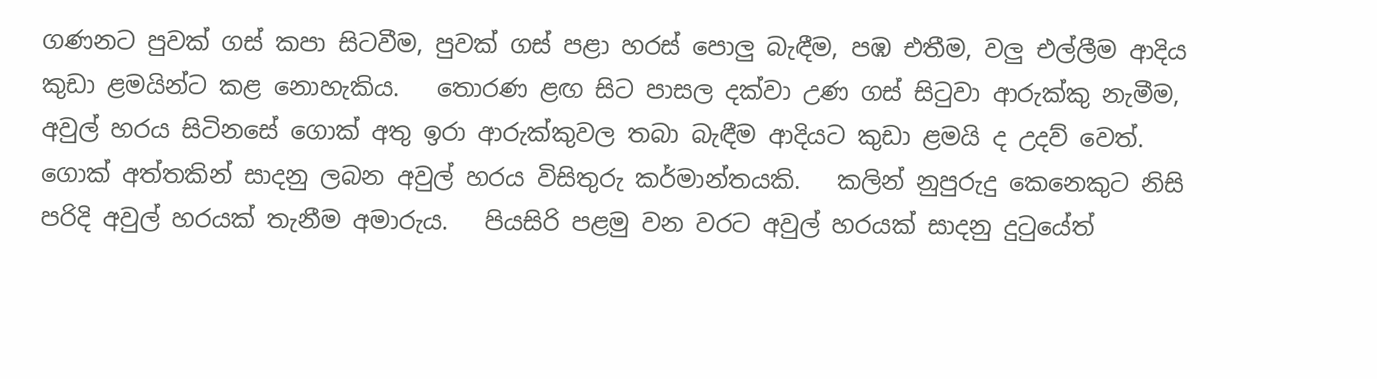ගණනට පුවක් ගස් කපා සිටවීම, පුවක් ගස් පළා හරස් පොලු බැඳීම, පඹ එතීම, වලු එල්ලීම ආදිය කුඩා ළමයින්ට කළ නොහැකිය.   තොරණ ළඟ සිට පාසල දක්වා උණ ගස් සිටුවා ආරුක්කු නැමීම, අවුල් හරය සිටිනසේ ගොක් අතු ඉරා ආරුක්කුවල තබා බැඳීම ආදියට කුඩා ළමයි ද උදව් වෙත්.   ගොක් අත්තකින් සාදනු ලබන අවුල් හරය විසිතුරු කර්මාන්තයකි.   කලින් නුපුරුදු කෙනෙකුට නිසි පරිදි අවුල් හරයක් තැනීම අමාරුය.   පියසිරි පළමු වන වරට අවුල් හරයක් සාදනු දුටුයේත්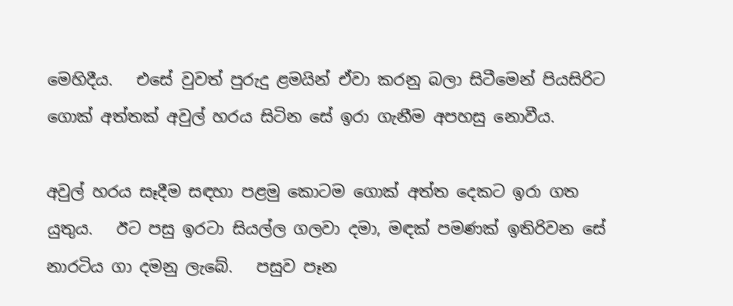මෙහිදීය.   එසේ වුවත් පුරුදු ළමයින් ඒවා කරනු බලා සිටීමෙන් පියසිරිට ගොක් අත්තක් අවුල් හරය සිටින සේ ඉරා ගැනීම අපහසු නොවීය.

අවුල් හරය සෑදීම සඳහා පළමු කොටම ගොක් අත්ත දෙකට ඉරා ගත යුතුය.   ඊට පසු ඉරටා සියල්ල ගලවා දමා, මඳක් පමණක් ඉතිරිවන සේ නාරටිය ගා දමනු ලැබේ.   පසුව පෑන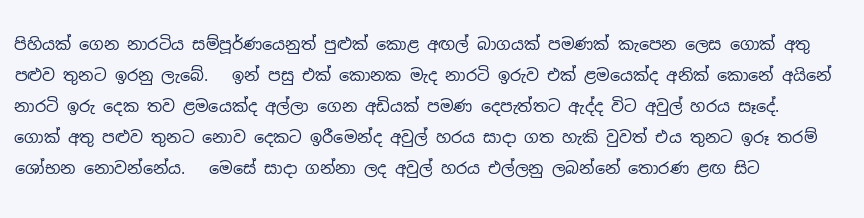පිහියක් ගෙන නාරටිය සම්පූර්ණයෙනුත් පුළුක් කොළ අඟල් බාගයක් පමණක් කැපෙන ලෙස ගොක් අතු පළුව තුනට ඉරනු ලැබේ.   ඉන් පසු එක් කොනක මැද නාරටි ඉරුව එක් ළමයෙක්ද අනික් කොනේ අයිනේ නාරටි ඉරු දෙක තව ළමයෙක්ද අල්ලා ගෙන අඩියක් පමණ දෙපැත්තට ඇද්ද විට අවුල් හරය සෑදේ.   ගොක් අතු පළුව තුනට නොව දෙකට ඉරීමෙන්ද අවුල් හරය සාදා ගත හැකි වුවත් එය තුනට ඉරූ තරම් ශෝභන නොවන්නේය.   මෙසේ සාදා ගන්නා ලද අවුල් හරය එල්ලනු ලබන්නේ තොරණ ළඟ සිට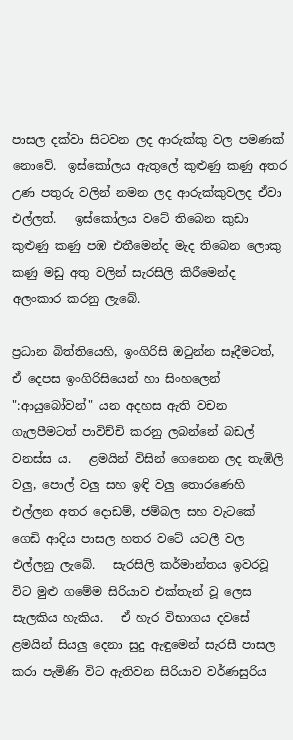පාසල දක්වා සිටවන ලද ආරුක්කු වල පමණක් නොවේ.  ඉස්කෝලය ඇතුලේ කුළුණු කණු අතර උණ පතුරු වලින් නමන ලද ආරුක්කුවලද ඒවා එල්ලත්.   ඉස්කෝලය වටේ තිබෙන කුඩා කුළුණු කණු පඹ එතීමෙන්ද මැද තිබෙන ලොකු කණු මඩු අතු වලින් සැරසිලි කිරීමෙන්ද අලංකාර කරනු ලැබේ.

ප්‍රධාන බිත්තියෙහි, ඉංගිරිසි ඔටුන්න සෑදීමටත්, ඒ දෙපස ඉංගිරිසියෙන් හා සිංහලෙන් ":ආයුබෝවන්" යන අදහස ඇති වචන ගැලපීමටත් පාවිච්චි කරනු ලබන්නේ බඩල් වනස්ස ය.   ළමයින් විසින් ගෙනෙන ලද තැඹිලි වලු, පොල් වලු සහ ඉඳි වලු තොරණෙහි එල්ලන අතර දොඩම්, ජම්බල සහ වැටකේ ගෙඩි ආදිය පාසල හතර වටේ යටලී වල එල්ලනු ලැබේ.   සැරසිලි කර්මාන්තය ඉවරවූ විට මුළු ගමේම සිරියාව එක්තැන් වූ ලෙස සැලකිය හැකිය.   ඒ හැර විභාගය දවසේ ළමයින් සියලු දෙනා සුදු ඇඳුමෙන් සැරසී පාසල කරා පැමිණි විට ඇතිවන සිරියාව වර්ණසුරිය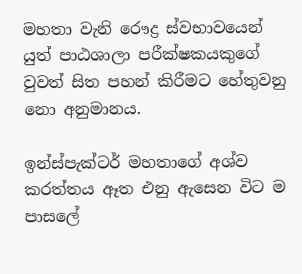මහතා වැනි රෞද්‍ර ස්වභාවයෙන් යුත් පාඨශාලා පරීක්ෂකයකුගේ වුවත් සිත පහන් කිරීමට හේතුවනු නො අනුමානය.

ඉන්ස්පැක්ටර් මහතාගේ අශ්ව කරත්තය ඈත එනු ඇසෙන විට ම පාසලේ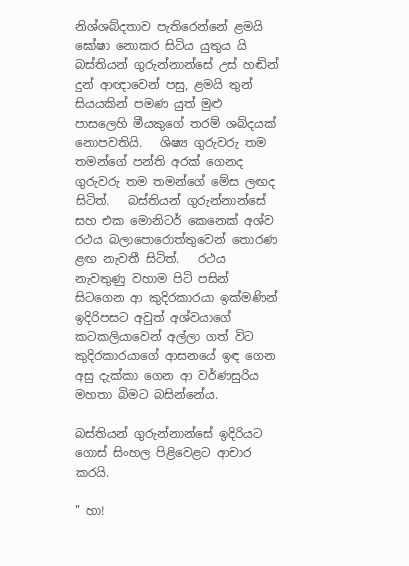නිශ්ශබ්දතාව පැතිරෙන්නේ ළමයි ඝෝෂා නොකර සිටිය යුතුය යි බස්තියන් ගුරුන්නාන්සේ උස් හඬින් දුන් ආඥාවෙන් පසු, ළමයි තුන් සියයකින් පමණ යුත් මුළු පාසලෙහි මීයකුගේ තරම් ශබ්දයක් නොපවතියි.   ශිෂ්‍ය ගුරුවරු තම තමන්ගේ පන්ති අරක් ගෙනද ගුරුවරු තම තමන්ගේ මේස ලඟද සිටිත්.   බස්තියන් ගුරුන්නාන්සේ සහ එක මොනිටර් කෙනෙක් අශ්ව රථය බලාපොරොත්තුවෙන් තොරණ ළඟ නැවතී සිටිත්.   රථය නැවතුණු වහාම පිටි පසින් සිටගෙන ආ කුදිරකාරයා ඉක්මණින් ඉදිරිපසට අවුත් අශ්වයාගේ කටකලියාවෙන් අල්ලා ගත් විට කුදිරකාරයාගේ ආසනයේ ඉඳ ගෙන අසු දැක්කා ගෙන ආ වර්ණසුරිය මහතා බිමට බසින්නේය.

බස්තියන් ගුරුන්නාන්සේ ඉදිරියට ගොස් සිංහල පිළිවෙළට ආචාර කරයි.

" හා!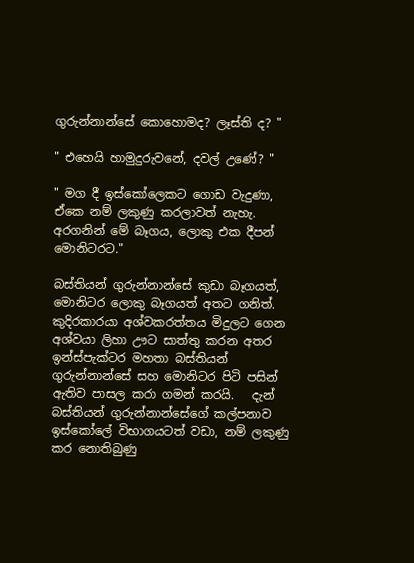ගුරුන්නාන්සේ කොහොමද? ලෑස්ති ද? "

" එහෙයි හාමුදුරුවනේ, දවල් උණේ? "

" මග දී ඉස්කෝලෙකට ගොඩ වැදුණා, ඒකෙ නම් ලකුණු කරලාවත් නැහැ. අරගනින් මේ බෑගය, ලොකු එක දීපන් මොනිටරට."

බස්තියන් ගුරුන්නාන්සේ කුඩා බෑගයත්, මොනිටර ලොකු බෑගයත් අතට ගනිත්.   කුදිරකාරයා අශ්වකරත්තය මිදුලට ගෙන අශ්වයා ලිහා ඌට සාත්තු කරන අතර ඉන්ස්පැක්ටර මහතා බස්තියන් ගුරුන්නාන්සේ සහ මොනිටර පිටි පසින් ඇතිව පාසල කරා ගමන් කරයි.   දැන් බස්තියන් ගුරුන්නාන්සේගේ කල්පනාව ඉස්කෝලේ විභාගයටත් වඩා, නම් ලකුණු කර නොතිබුණු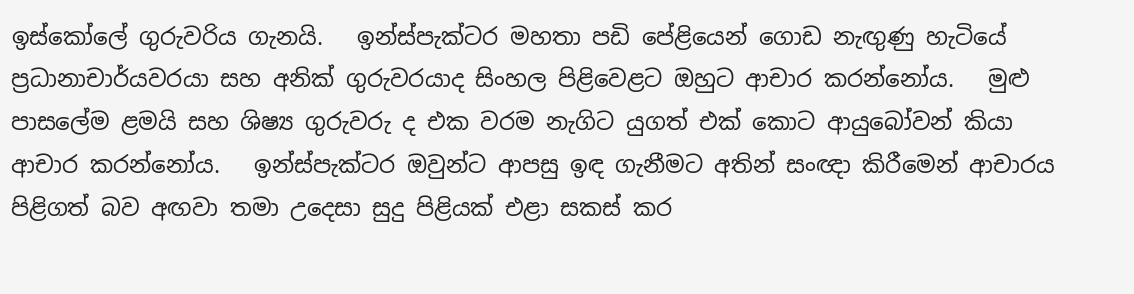ඉස්කෝලේ ගුරුවරිය ගැනයි.   ඉන්ස්පැක්ටර මහතා පඩි පේළියෙන් ගොඩ නැඟුණු හැටියේ ප්‍රධානාචාර්යවරයා සහ අනික් ගුරුවරයාද සිංහල පිළිවෙළට ඔහුට ආචාර කරන්නෝය.   මුළු පාසලේම ළමයි සහ ශිෂ්‍ය ගුරුවරු ද එක වරම නැගිට යුගත් එක් කොට ආයුබෝවන් කියා ආචාර කරන්නෝය.   ඉන්ස්පැක්ටර ඔවුන්ට ආපසු ඉඳ ගැනීමට අතින් සංඥා කිරීමෙන් ආචාරය පිළිගත් බව අඟවා තමා උදෙසා සුදු පිළියක් එළා සකස් කර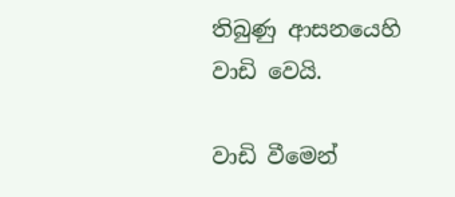තිබුණු ආසනයෙහි වාඩි වෙයි.

වාඩි වීමෙන්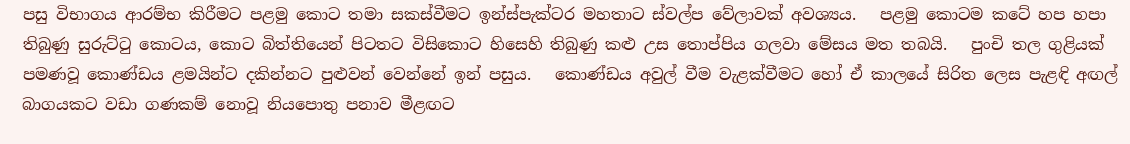පසු විභාගය ආරම්භ කිරීමට පළමු කොට තමා සකස්වීමට ඉන්ස්පැක්ටර මහතාට ස්වල්ප වේලාවක් අවශ්‍යය.   පළමු කොටම කටේ හප හපා තිබුණු සුරුට්ටු කොටය, කොට බිත්තියෙන් පිටතට විසිකොට හිසෙහි තිබුණු කළු උස තොප්පිය ගලවා මේසය මත තබයි.   පුංචි තල ගුළියක් පමණවූ කොණ්ඩය ළමයින්ට දකින්නට පුළුවන් වෙන්නේ ඉන් පසුය.   කොණ්ඩය අවුල් වීම වැළක්වීමට හෝ ඒ කාලයේ සිරිත ලෙස පැළඳි අඟල් බාගයකට වඩා ගණකම් නොවූ නියපොතු පනාව මීළඟට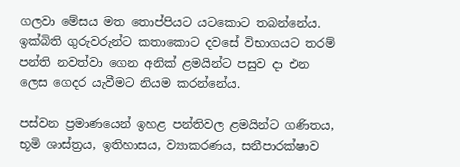ගලවා මේසය මත තොප්පියට යටකොට තබන්නේය.   ඉක්බිති ගුරුවරුන්ට කතාකොට දවසේ විභාගයට තරම් පන්ති නවත්වා ගෙන අනික් ළමයින්ට පසුව දා එන ලෙස ගෙදර යැවීමට නියම කරන්නේය.

පස්වන ප්‍රමාණයෙන් ඉහළ පන්තිවල ළමයින්ට ගණිතය, භූමි ශාස්ත්‍රය, ඉතිහාසය, ව්‍යාකරණය, සනීපාරක්ෂාව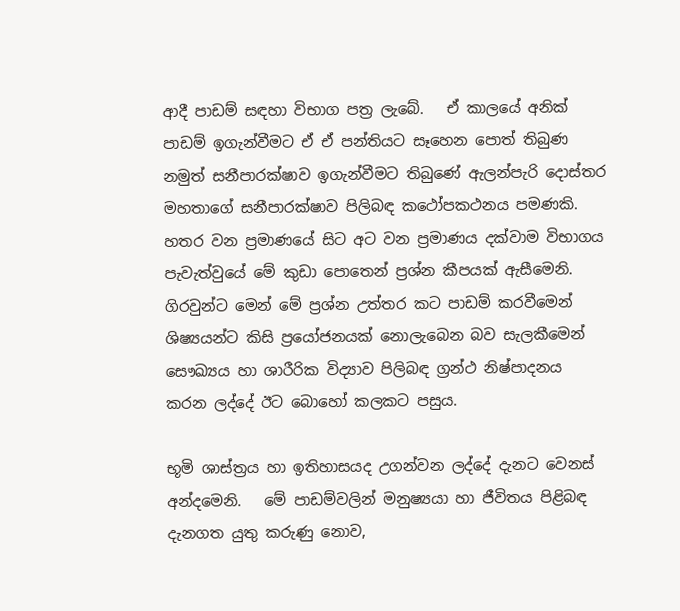ආදී පාඩම් සඳහා විභාග පත්‍ර ලැබේ.   ඒ කාලයේ අනික් පාඩම් ඉගැන්වීමට ඒ ඒ පන්තියට සෑහෙන පොත් තිබුණ නමුත් සනීපාරක්ෂාව ඉගැන්වීමට තිබුණේ ඇලන්පැරි දොස්තර මහතාගේ සනීපාරක්ෂාව පිලිබඳ කථෝපකථනය පමණකි.   හතර වන ප්‍රමාණයේ සිට අට වන ප්‍රමාණය දක්වාම විභාගය පැවැත්වුයේ මේ කුඩා පොතෙන් ප්‍රශ්න කීපයක් ඇසීමෙනි.   ගිරවුන්ට මෙන් මේ ප්‍රශ්න උත්තර කට පාඩම් කරවීමෙන් ශිෂ්‍යයන්ට කිසි ප්‍රයෝජනයක් නොලැබෙන බව සැලකීමෙන් සෞඛ්‍යය හා ශාරීරික විද්‍යාව පිලිබඳ ග්‍රන්ථ නිෂ්පාදනය කරන ලද්දේ ඊට බොහෝ කලකට පසුය.

භූමි ශාස්ත්‍රය හා ඉතිහාසයද උගන්වන ලද්දේ දැනට වෙනස් අන්දමෙනි.   මේ පාඩම්වලින් මනුෂ්‍යයා හා ජීවිතය පිළිබඳ දැනගත යුතු කරුණු නොව,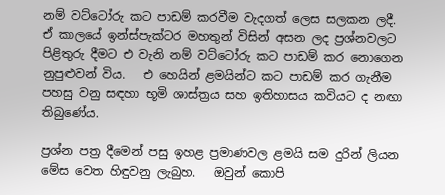නම් වට්ටෝරු කට පාඩම් කරවීම වැදගත් ලෙස සලකන ලදී.   ඒ කාලයේ ඉන්ස්පැක්ටර මහතුන් විසින් අසන ලද ප්‍රශ්නවලට පිළිතුරු දීමට එ වැනි නම් වට්ටෝරු කට පාඩම් කර නොගෙන නුපුළුවන් විය.   එ හෙයින් ළමයින්ට කට පාඩම් කර ගැනීම පහසු වනු සඳහා භූමි ශාස්ත්‍රය සහ ඉතිහාසය කවියට ද නඟා තිබුණේය.

ප්‍රශ්න පත්‍ර දීමෙන් පසු ඉහළ ප්‍රමාණවල ළමයි සම දුරින් ලියන මේස වෙත හිඳුවනු ලැබුහ.   ඔවුන් කොපි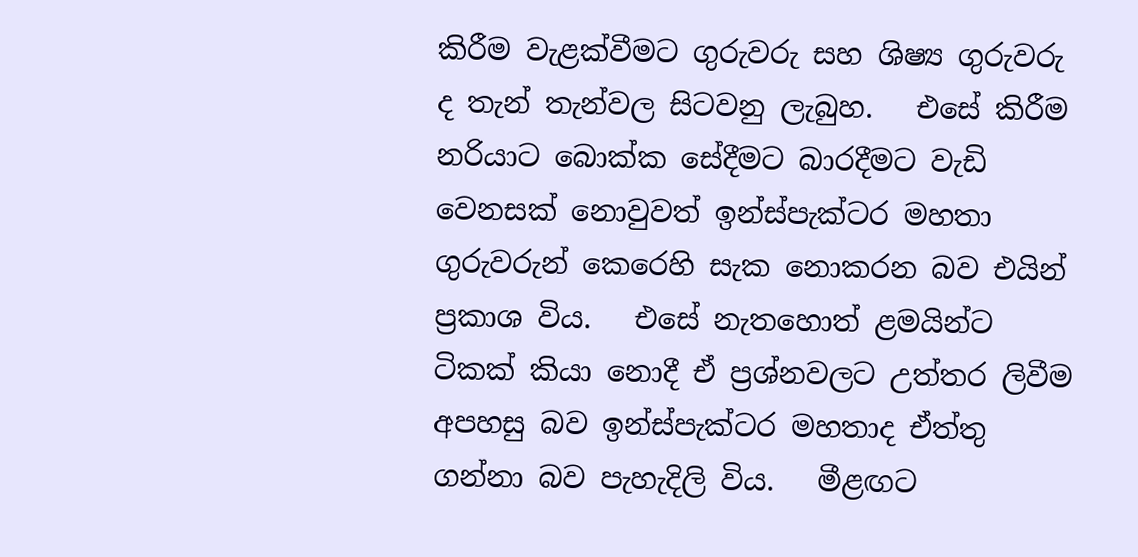කිරීම වැළක්වීමට ගුරුවරු සහ ශිෂ්‍ය ගුරුවරු ද තැන් තැන්වල සිටවනු ලැබුහ.   එසේ කිරීම නරියාට බොක්ක සේදීමට බාරදීමට වැඩි වෙනසක් නොවුවත් ඉන්ස්පැක්ටර මහතා ගුරුවරුන් කෙරෙහි සැක නොකරන බව එයින් ප්‍රකාශ විය.   එසේ නැතහොත් ළමයින්ට ටිකක් කියා නොදී ඒ ප්‍රශ්නවලට උත්තර ලිවීම අපහසු බව ඉන්ස්පැක්ටර මහතාද ඒත්තු ගන්නා බව පැහැදිලි විය.   මීළඟට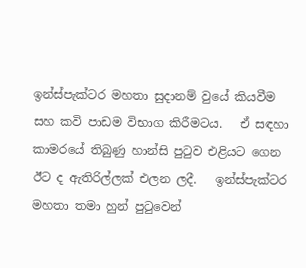ඉන්ස්පැක්ටර මහතා සුදානම් වුයේ කියවීම සහ කවි පාඩම විභාග කිරීමටය.   ඒ සඳහා කාමරයේ තිබුණු හාන්සි පුටුව එළියට ගෙන ඊට ද ඇතිරිල්ලක් එලන ලදී.   ඉන්ස්පැක්ටර මහතා තමා හුන් පුටුවෙන්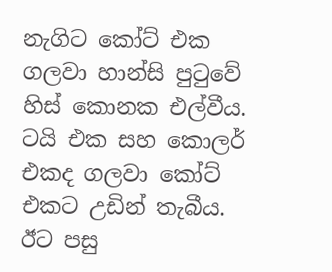නැගිට කෝට් එක ගලවා හාන්සි පුටුවේ හිස් කොනක එල්වීය.   ටයි එක සහ කොලර් එකද ගලවා කෝට් එකට උඩින් තැබීය.   ඊට පසු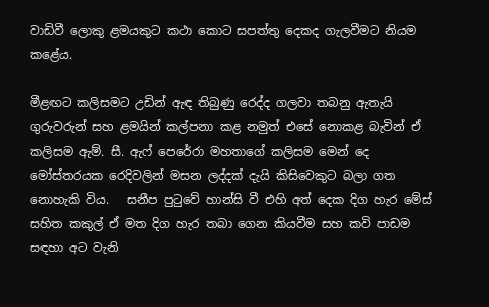වාඩිවී ලොකු ළමයකුට කථා කොට සපත්තු දෙකද ගැලවීමට නියම කළේය.

මීළඟට කලිසමට උඩින් ඇඳ තිබුණු රෙද්ද ගලවා තබනු ඇතැයි ගුරුවරුන් සහ ළමයින් කල්පනා කළ නමුත් එසේ නොකළ බැවින් ඒ කලිසම ඇම්. සී. ඇෆ් පෙරේරා මහතාගේ කලිසම මෙන් දෙ මෝස්තරයක රෙදිවලින් මසන ලද්දක් දැයි කිසිවෙකුට බලා ගත නොහැකි විය.   සනීප පුටුවේ හාන්සි වී එහි අත් දෙක දිග හැර මේස් සහිත කකුල් ඒ මත දිග හැර තබා ගෙන කියවීම සහ කවි පාඩම සඳහා අට වැනි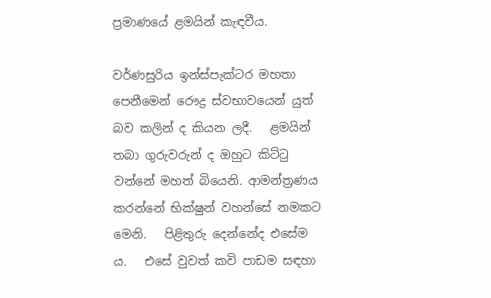ප්‍රමාණයේ ළමයින් කැඳවීය.

වර්ණසුරිය ඉන්ස්පැක්ටර මහතා පෙනීමෙන් රෞද්‍ර ස්වභාවයෙන් යුත් බව කලින් ද කියන ලදී.   ළමයින් තබා ගුරුවරුන් ද ඔහුට කිට්ටු වන්නේ මහත් බියෙනි. ආමන්ත්‍රණය කරන්නේ භික්ෂුන් වහන්සේ නමකට මෙනි.   පිළිතුරු දෙන්නේද එසේම ය.   එසේ වුවත් කවි පාඩම සඳහා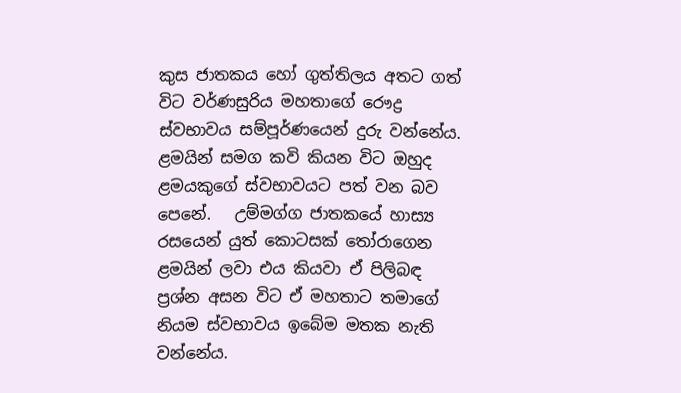කුස ජාතකය හෝ ගුත්තිලය අතට ගත් විට වර්ණසුරිය මහතාගේ රෞද්‍ර ස්වභාවය සම්පූර්ණයෙන් දුරු වන්නේය.   ළමයින් සමග කවි කියන විට ඔහුද ළමයකුගේ ස්වභාවයට පත් වන බව පෙනේ.   උම්මග්ග ජාතකයේ හාස්‍ය රසයෙන් යුත් කොටසක් තෝරාගෙන ළමයින් ලවා එය කියවා ඒ පිලිබඳ ප්‍රශ්න අසන විට ඒ මහතාට තමාගේ නියම ස්වභාවය ඉබේම මතක නැති වන්නේය.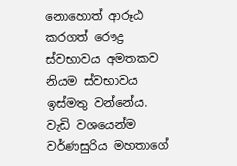නොහොත් ආරූඨ කරගත් රෞද්‍ර ස්වභාවය අමතකව නියම ස්වභාවය ඉස්මතු වන්නේය.   වැඩි වශයෙන්ම වර්ණසුරිය මහතාගේ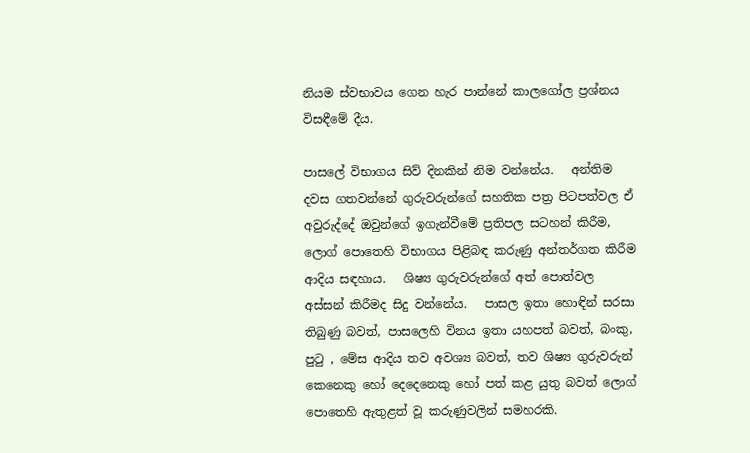නියම ස්වභාවය ගෙන හැර පාන්නේ කාලගෝල ප්‍රශ්නය විසඳීමේ දීය.

පාසලේ විභාගය සිව් දිනකින් නිම වන්නේය.   අන්තිම දවස ගතවන්නේ ගුරුවරුන්ගේ සහතික පත්‍ර පිටපත්වල ඒ අවුරුද්දේ ඔවුන්ගේ ඉගැන්වීමේ ප්‍රතිපල සටහන් කිරීම, ලොග් පොතෙහි විභාගය පිළිබඳ කරුණු අන්තර්ගත කිරීම ආදිය සඳහාය.   ශිෂ්‍ය ගුරුවරුන්ගේ අත් පොත්වල අස්සන් කිරීමද සිදු වන්නේය.   පාසල ඉතා හොඳින් සරසා තිබුණු බවත්, පාසලෙහි විනය ඉතා යහපත් බවත්, බංකු, පුටු , මේස ආදිය තව අවශ්‍ය බවත්, තව ශිෂ්‍ය ගුරුවරුන් කෙනෙකු හෝ දෙදෙනෙකු හෝ පත් කළ යුතු බවත් ලොග් පොතෙහි ඇතුළත් වූ කරුණුවලින් සමහරකි.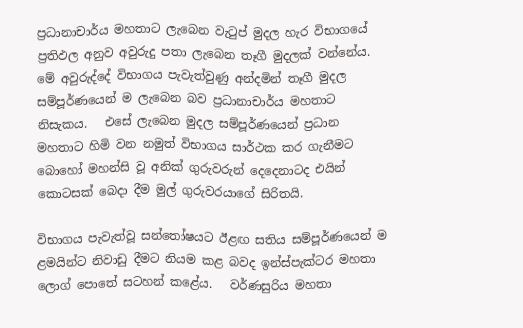ප්‍රධානාචාර්ය මහතාට ලැබෙන වැටුප් මුදල හැර විභාගයේ ප්‍රතිඵල අනුව අවුරුදු පතා ලැබෙන තෑගී මුදලක් වන්නේය.   මේ අවුරුද්දේ විභාගය පැවැත්වුණු අන්දමින් තෑගී මුදල සම්පූර්ණයෙන් ම ලැබෙන බව ප්‍රධානාචාර්ය මහතාට නිසැකය.   එසේ ලැබෙන මුදල සම්පූර්ණයෙන් ප්‍රධාන මහතාට හිමි වන නමුත් විභාගය සාර්ථක කර ගැනීමට බොහෝ මහන්සි වූ අනික් ගුරුවරුන් දෙදෙනාටද එයින් කොටසක් බෙදා දීම මුල් ගුරුවරයාගේ සිරිතයි.

විභාගය පැවැත්වූ සන්තෝෂයට ඊළඟ සතිය සම්පූර්ණයෙන් ම ළමයින්ට නිවාඩු දීමට නියම කළ බවද ඉන්ස්පැක්ටර මහතා ලොග් පොතේ සටහන් කළේය.   වර්ණසුරිය මහතා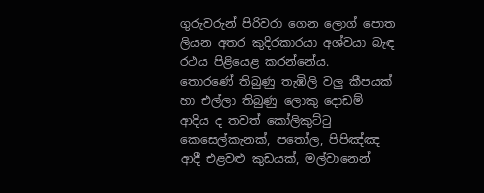ගුරුවරුන් පිරිවරා ගෙන ලොග් පොත ලියන අතර කුදිරකාරයා අශ්වයා බැඳ රථය පිළියෙළ කරන්නේය.   තොරණේ තිබුණු තැඹිලි වලු කීපයක් හා එල්ලා තිබුණු ලොකු දොඩම් ආදිය ද තවත් කෝලිකුට්ටු කෙසෙල්කැනක්, පතෝල, පිපිඤ්ඤ ආදී එළවළු කුඩයක්, මල්වානෙන්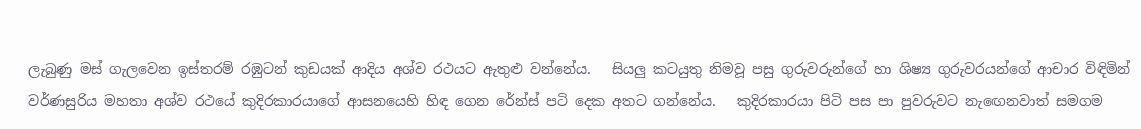ලැබුණු මස් ගැලවෙන ඉස්තරම් රඹුටන් කුඩයක් ආදිය අශ්ව රථයට ඇතුළු වන්නේය.   සියලු කටයුතු නිමවූ පසු ගුරුවරුන්ගේ හා ශිෂ්‍ය ගුරුවරයන්ගේ ආචාර විඳිමින් වර්ණසුරිය මහතා අශ්ව රථයේ කුදිරකාරයාගේ ආසනයෙහි හිඳ ගෙන රේන්ස් පටි දෙක අතට ගන්නේය.   කුදිරකාරයා පිටි පස පා පුවරුවට නැඟෙනවාත් සමගම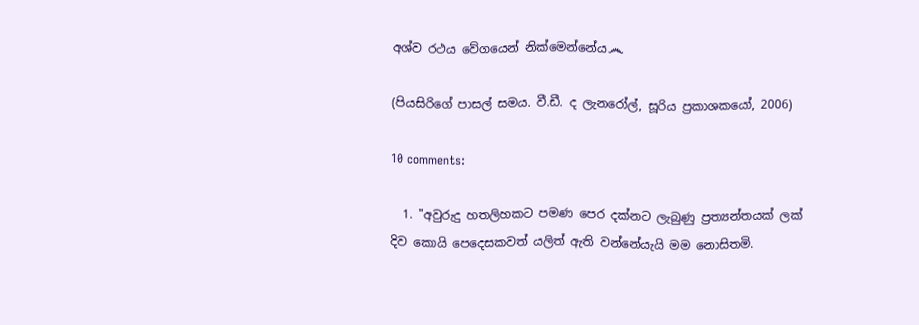අශ්ව රථය වේගයෙන් නික්මෙන්නේය෴

(පියසිරිගේ පාසල් සමය. වී.ඩී. ද ලැනරෝල්, සූරිය ප්‍රකාශකයෝ, 2006)

10 comments:

  1. "අවුරුදු හතලිහකට පමණ පෙර දක්නට ලැබුණු ප්‍රත්‍යන්තයක් ලක් දිව කොයි පෙදෙසකවත් යලිත් ඇති වන්නේයැයි මම නොසිතමි.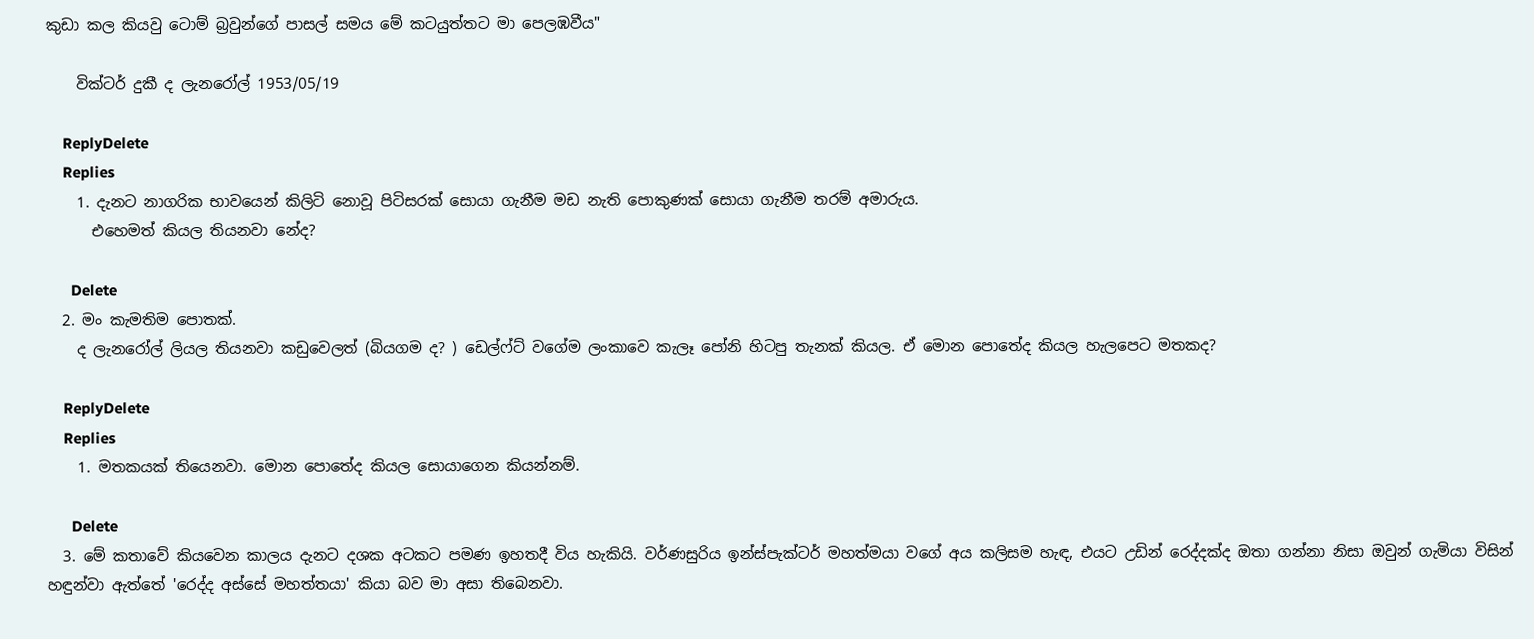කුඩා කල කියවු ටොම් බ්‍රවුන්ගේ පාසල් සමය මේ කටයුත්තට මා පෙලඹවීය"

    වික්ටර් දුකී ද ලැනරෝල් 1953/05/19

    ReplyDelete
    Replies
    1. දැනට නාගරික භාවයෙන් කිලිටි නොවූ පිටිසරක් සොයා ගැනීම මඩ නැති පොකුණක් සොයා ගැනීම තරම් අමාරුය.
      එහෙමත් කියල තියනවා නේද?

      Delete
  2. මං කැමතිම පොතක්.
    ද ලැනරෝල් ලියල තියනවා කඩුවෙලත් (බියගම ද? ) ඩෙල්ෆ්ට් වගේම ලංකාවෙ කැලෑ පෝනි හිටපු තැනක් කියල. ඒ මොන පොතේද කියල හැලපෙට මතකද?

    ReplyDelete
    Replies
    1. මතකයක් තියෙනවා. මොන පොතේද කියල සොයාගෙන කියන්නම්.

      Delete
  3. මේ කතාවේ කියවෙන කාලය දැනට දශක අටකට පමණ ඉහතදී විය හැකියි. වර්ණසුරිය ඉන්ස්පැක්ටර් මහත්මයා වගේ අය කලිසම හැඳ, එයට උඩින් රෙද්දක්ද ඔතා ගන්නා නිසා ඔවුන් ගැමියා විසින් හඳුන්වා ඇත්තේ 'රෙද්ද අස්සේ මහත්තයා' කියා බව මා අසා තිබෙනවා.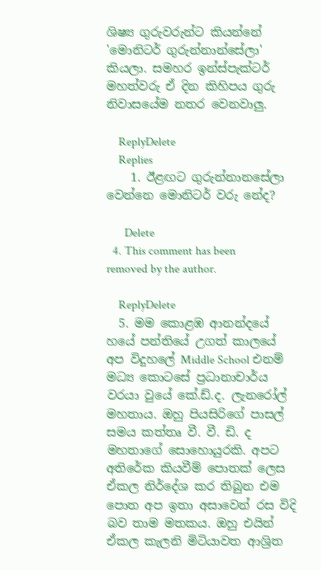ශිෂ්‍ය ගුරුවරුන්ට කියන්නේ 'මොනිටර් ගුරුන්නාන්සේලා' කියලා. සමහර ඉන්ස්පැක්ටර් මහත්වරු ඒ දින කිහිපය ගුරු නිවාසයේම නතර වෙනවාලු.

    ReplyDelete
    Replies
    1. ඊළඟට ගුරුන්නානසේලා වෙන්නෙ මොනිටර් වරු නේද?

      Delete
  4. This comment has been removed by the author.

    ReplyDelete
  5. මම කොළඹ ආනන්දයේ හයේ පන්තියේ උගත් කාලයේ අප විදුහලේ Middle School එනම් මධ්‍ය කොටසේ ප්‍රධානාචාර්ය වරයා වුයේ කේ.ඩ්.ද. ලැනරෝල් මහතාය. ඔහු පියසිරිගේ පාසල් සමය කත්තෘ වී. වී. ඩි. ද මහතාගේ සොහොයුරකි. අපට අතිරේක කියවීම් පොතක් ලෙස ඒකල නිර්දේශ කර තිබුන එම පොත අප ඉතා අසාවෙන් රස විදි බව තාම මතකය. ඔහු එයින් ඒකල කැලනි මිටියාවත ආශ්‍රිත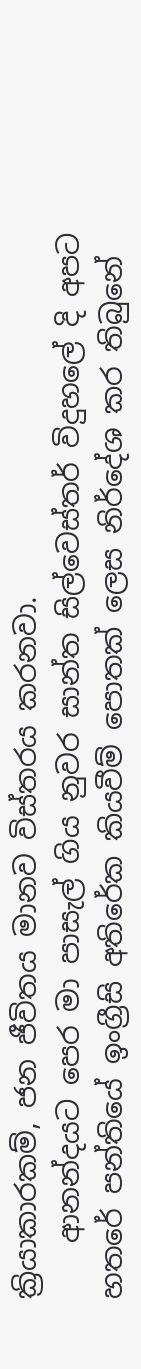ක්‍රියාකාරකම්, ජන ජීවිතය මානව විස්තරය කරනවා.
    ආනන්දයට පෙර මා පාසැල් ගිය නුවර සාන්ත සිල්වෙස්තර් විදුහලේ දි අපට හතරේ පන්තියේ ඉංග්‍රීසි අතිරේක කියවීම් පොතක් ලෙස නිර්දේශ කර තිබුනේ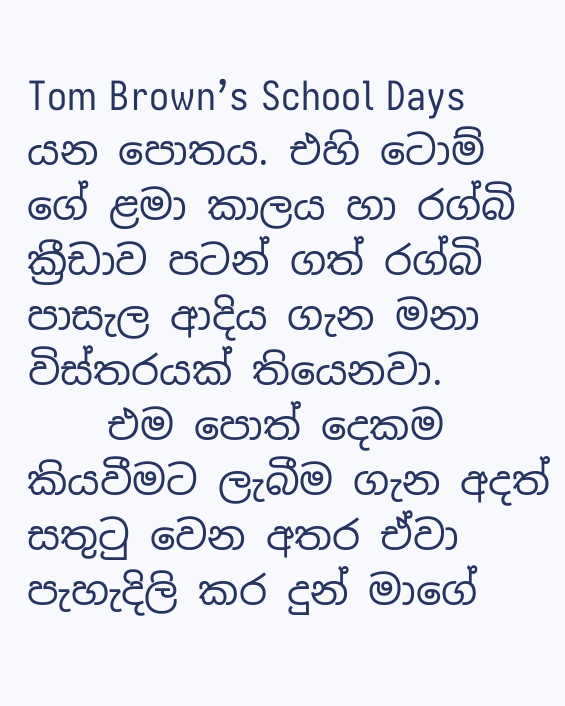Tom Brown’s School Days යන පොතය. එහි ටොම් ගේ ළමා කාලය හා රග්බි ක්‍රීඩාව පටන් ගත් රග්බි පාසැල ආදිය ගැන මනා විස්තරයක් තියෙනවා.
    එම පොත් දෙකම කියවීමට ලැබීම ගැන අදත් සතුටු වෙන අතර ඒවා පැහැදිලි කර දුන් මාගේ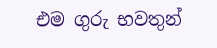එම ගුරු භවතුන්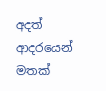අදත් ආදරයෙන් මතක්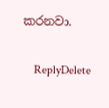කරනවා.

    ReplyDelete